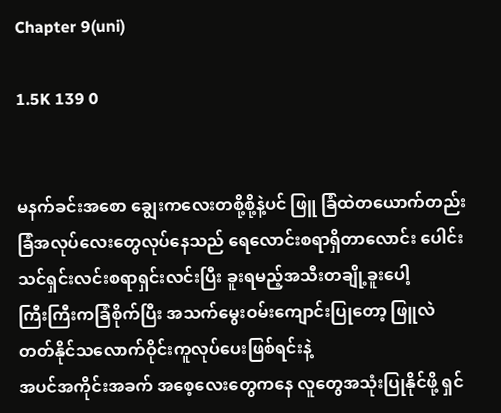Chapter 9(uni)

1.5K 139 0


မနက်ခင်းအစော ချွေးကလေးတစို့စို့နဲ့ပင် ဖြူ ခြံထဲတယောက်တည်း ခြံအလုပ်လေးတွေလုပ်နေသည် ရေလောင်းစရာရှိတာလောင်း ပေါင်းသင်ရှင်းလင်းစရာရှင်းလင်းပြီး ခူးရမည့်အသီးတချို့ခူးပေါ့
ကြီးကြီးကခြံစိုက်ပြီး အသက်မွေးဝမ်းကျောင်းပြုတော့ ဖြူလဲတတ်နိုင်သလောက်ဝိုင်းကူလုပ်ပေးဖြစ်ရင်းနဲ့
အပင်အကိုင်းအခက် အစေ့လေးတွေကနေ လူတွေအသုံးပြုနိုင်ဖို့ ရှင်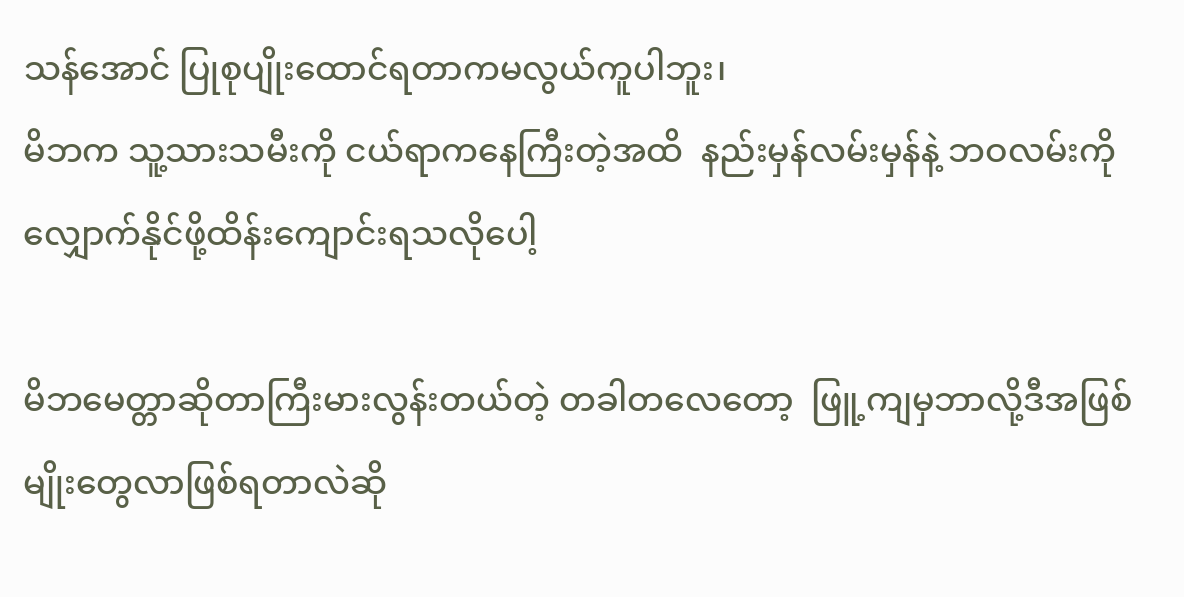သန်အောင် ပြုစုပျိုးထောင်ရတာကမလွယ်ကူပါဘူး၊
မိဘက သူ့သားသမီးကို ငယ်ရာကနေကြီးတဲ့အထိ  နည်းမှန်လမ်းမှန်နဲ့ ဘဝလမ်းကိုလျှောက်နိုင်ဖို့ထိန်းကျောင်းရသလိုပေါ့

မိဘမေတ္တာဆိုတာကြီးမားလွန်းတယ်တဲ့ တခါတလေတော့  ဖြူ့ကျမှဘာလို့ဒီအဖြစ်မျိုးတွေလာဖြစ်ရတာလဲဆို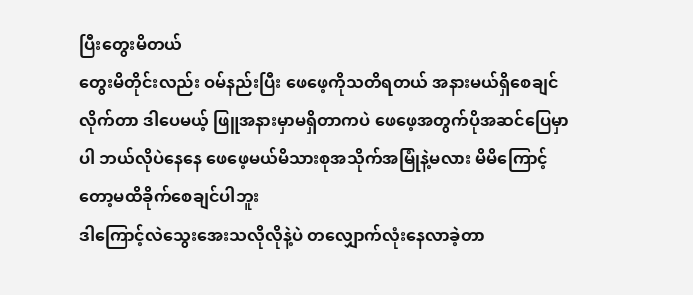ပြီးတွေးမိတယ်
တွေးမိတိုင်းလည်း ဝမ်နည်းပြီး ဖေဖေ့ကိုသတိရတယ် အနားမယ်ရှိစေချင်လိုက်တာ ဒါပေမယ့် ဖြူအနားမှာမရှိတာကပဲ ဖေဖေ့အတွက်ပိုအဆင်ပြေမှာပါ ဘယ်လိုပဲနေနေ ဖေဖေ့မယ်မိသားစုအသိုက်အမြုံနဲ့မလား မိမိကြောင့်တော့မထိခိုက်စေချင်ပါဘူး
ဒါကြောင့်လဲသွေးအေးသလိုလိုနဲ့ပဲ တလျှောက်လုံးနေလာခဲ့တာ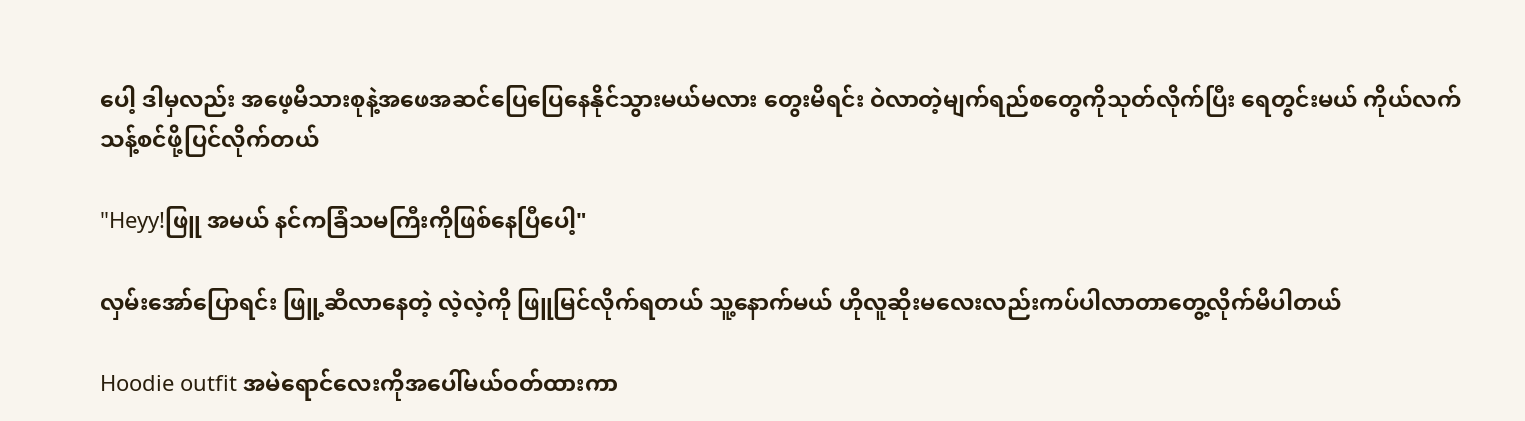ပေါ့ ဒါမှလည်း အဖေ့မိသားစုနဲ့အဖေအဆင်ပြေပြေနေနိုင်သွားမယ်မလား တွေးမိရင်း ဝဲလာတဲ့မျက်ရည်စတွေကိုသုတ်လိုက်ပြီး ရေတွင်းမယ် ကိုယ်လက်သန့်စင်ဖို့ပြင်လိုက်တယ်

"Heyy!ဖြူ အမယ် နင်ကခြံသမကြီးကိုဖြစ်နေပြီပေါ့"

လှမ်းအော်ပြောရင်း ဖြူ့ဆီလာနေတဲ့ လဲ့လဲ့ကို ဖြူမြင်လိုက်ရတယ် သူ့နောက်မယ် ဟိုလူဆိုးမလေးလည်းကပ်ပါလာတာတွေ့လိုက်မိပါတယ်

Hoodie outfit အမဲရောင်လေးကိုအပေါ်မယ်ဝတ်ထားကာ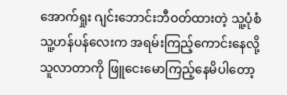အောက်ရှုး ဂျင်းဘောင်းဘီဝတ်ထားတဲ့ သူ့ပုံစံ သူ့ဟန်ပန်လေးက အရမ်းကြည့်ကောင်းနေလို့ သူလာတာကို ဖြူငေးမောကြည့်နေမိပါတော့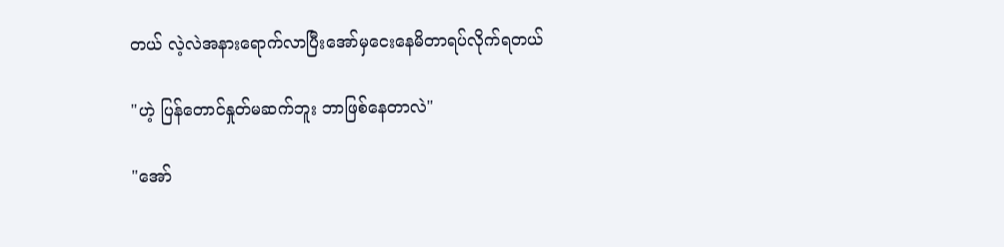တယ် လဲ့လဲအနားရောက်လာပြီးအော်မှငေးနေမိတာရပ်လိုက်ရတယ်

"ဟဲ့ ပြန်တောင်နှုတ်မဆက်ဘူး ဘာဖြစ်နေတာလဲ"

"အော်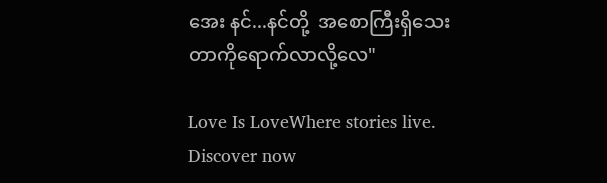အေး နင်...နင်တို့  အစောကြီးရှိသေးတာကိုရောက်လာလို့လေ"

Love Is LoveWhere stories live. Discover now